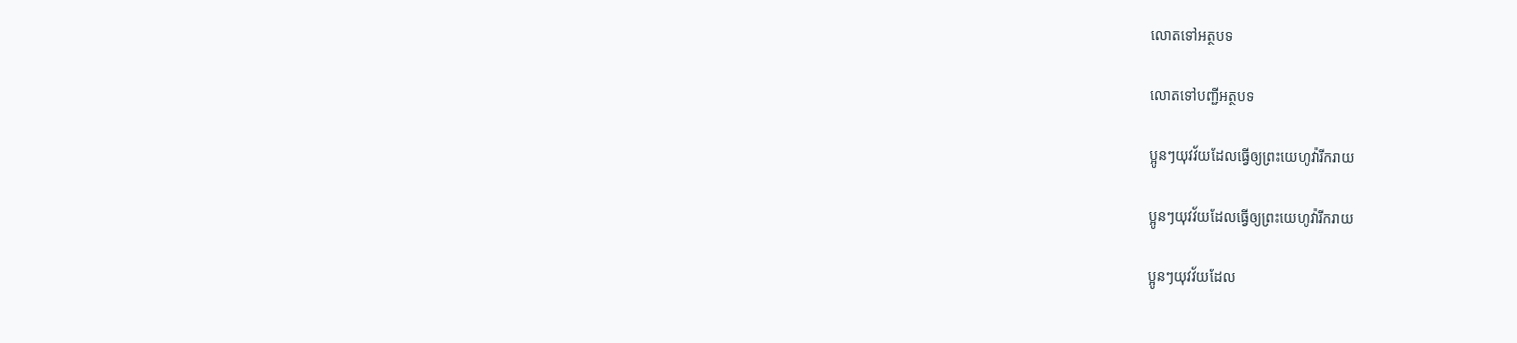លោតទៅអត្ថបទ

លោតទៅបញ្ជីអត្ថបទ

ប្អូនៗយុវវ័យដែលធ្វើឲ្យព្រះយេហូវ៉ារីករាយ

ប្អូនៗយុវវ័យដែលធ្វើឲ្យព្រះយេហូវ៉ារីករាយ

ប្អូនៗយុវវ័យដែល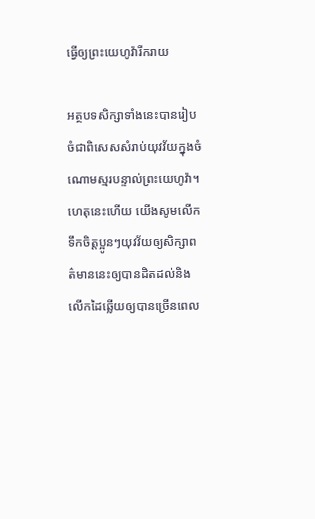ធ្វើឲ្យព្រះយេហូវ៉ារីករាយ

អត្ថបទសិក្សាទាំងនេះបានរៀបចំជាពិសេសសំរាប់យុវវ័យក្នុងចំណោមស្មរបន្ទាល់ព្រះយេហូវ៉ា។ ហេតុនេះហើយ យើងសូមលើកទឹកចិត្តប្អូនៗយុវវ័យឲ្យសិក្សាពត៌មាននេះឲ្យបានដិតដល់និងលើកដៃឆ្លើយឲ្យបានច្រើនពេល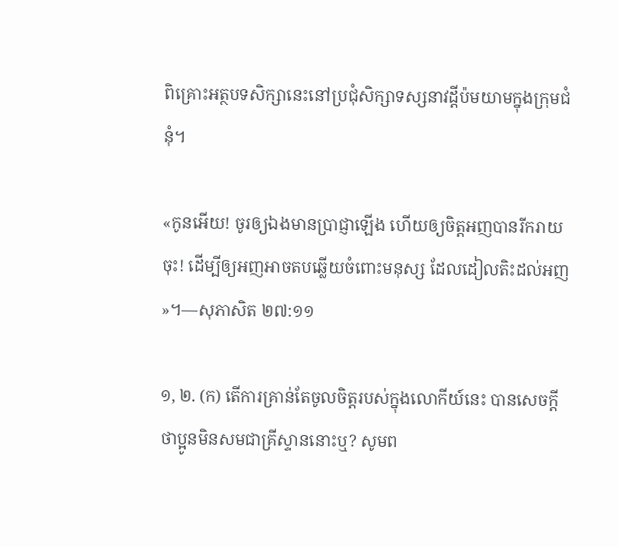ពិគ្រោះអត្ថបទសិក្សានេះនៅប្រជុំសិក្សាទស្សនាវដ្ដីប៉មយាមក្នុងក្រុមជំនុំ។

«កូនអើយ! ចូរឲ្យឯងមានប្រាជ្ញាឡើង ហើយឲ្យចិត្តអញបានរីករាយចុះ! ដើម្បីឲ្យអញអាចតបឆ្លើយចំពោះមនុស្ស ដែលដៀលតិះដល់អញ»។—សុភាសិត ២៧:១១

១, ២. (ក) តើការគ្រាន់តែចូលចិត្តរបស់ក្នុងលោកីយ៍នេះ បានសេចក្ដីថាប្អូនមិនសមជាគ្រីស្ទាននោះឬ? សូមព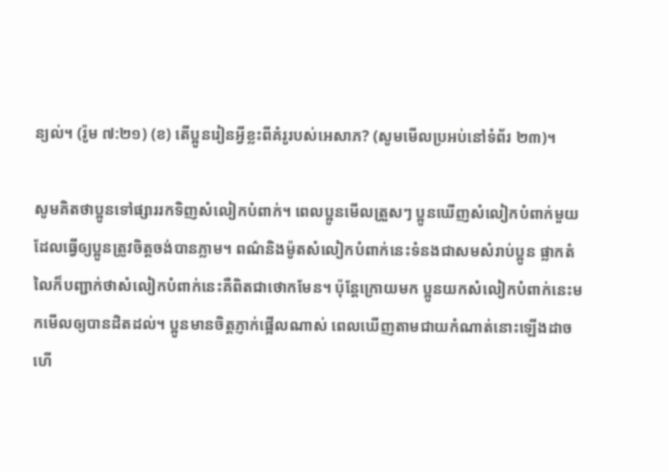ន្យល់។ (រ៉ូម ៧:២១) (ខ) តើប្អូនរៀនអ្វីខ្លះពីគំរូរបស់អេសាភ? (សូមមើលប្រអប់នៅទំព័រ ២៣)។

សូមគិតថាប្អូនទៅផ្សាររកទិញសំលៀកបំពាក់។ ពេលប្អូនមើលត្រួសៗ ប្អូនឃើញសំលៀកបំពាក់មួយដែលធ្វើឲ្យប្អូនត្រូវចិត្តចង់បានភ្លាម។ ពណ៌និងម៉ូតសំលៀកបំពាក់នេះទំនងជាសមសំរាប់ប្អូន ផ្លាកតំលៃក៏បញ្ជាក់ថាសំលៀកបំពាក់នេះគឺពិតជាថោកមែន។ ប៉ុន្តែក្រោយមក ប្អូនយកសំលៀកបំពាក់នេះមកមើលឲ្យបានដិតដល់។ ប្អូនមានចិត្តភ្ញាក់ផ្អើលណាស់ ពេលឃើញតាមជាយកំណាត់នោះឡើងដាច ហើ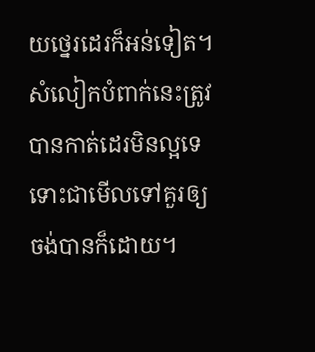យថ្នេរដេរក៏អន់ទៀត។ សំលៀកបំពាក់នេះត្រូវបានកាត់ដេរមិនល្អទេ ទោះជាមើលទៅគួរឲ្យចង់បានក៏ដោយ។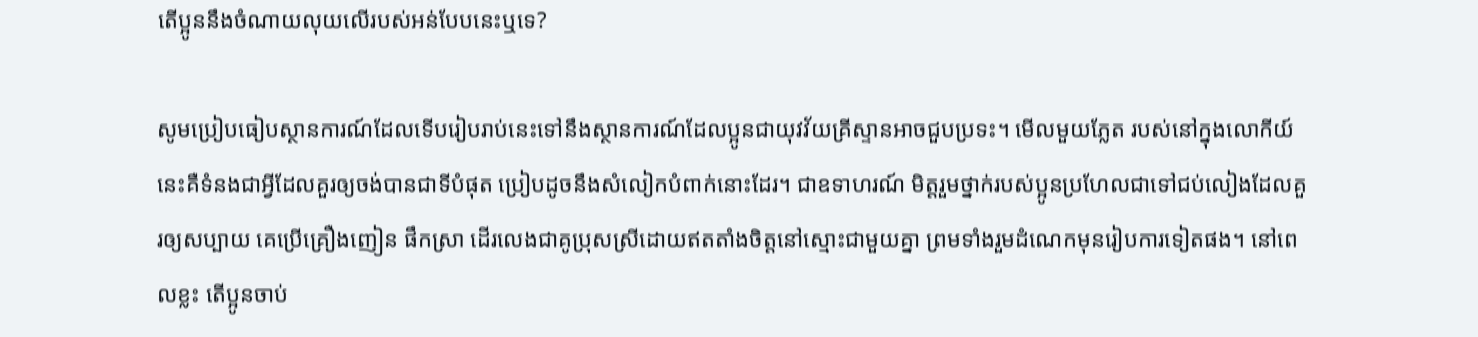តើប្អូននឹងចំណាយលុយលើរបស់អន់បែបនេះឬទេ?

សូមប្រៀបធៀបស្ថានការណ៍ដែលទើបរៀបរាប់នេះទៅនឹងស្ថានការណ៍ដែលប្អូនជាយុវវ័យគ្រីស្ទានអាចជួបប្រទះ។ មើលមួយភ្លែត របស់នៅក្នុងលោកីយ៍នេះគឺទំនងជាអ្វីដែលគួរឲ្យចង់បានជាទីបំផុត ប្រៀបដូចនឹងសំលៀកបំពាក់នោះដែរ។ ជាឧទាហរណ៍ មិត្តរួមថ្នាក់របស់ប្អូនប្រហែលជាទៅជប់លៀងដែលគួរឲ្យសប្បាយ គេប្រើគ្រឿងញៀន ផឹកស្រា ដើរលេងជាគូប្រុសស្រីដោយឥតតាំងចិត្តនៅស្មោះជាមួយគ្នា ព្រមទាំងរួមដំណេកមុនរៀបការទៀតផង។ នៅពេលខ្លះ តើប្អូនចាប់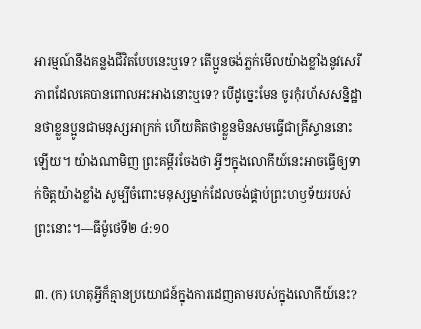អារម្មណ៍នឹងគន្លងជីវិតបែបនេះឬទេ? តើប្អូនចង់ភ្លក់មើលយ៉ាងខ្លាំងនូវសេរីភាពដែលគេបានពោលអះអាងនោះឬទេ? បើដូច្នេះមែន ចូរកុំរហ័សសន្និដ្ឋានថាខ្លួនប្អូនជាមនុស្សអាក្រក់ ហើយគិតថាខ្លួនមិនសមធ្វើជាគ្រីស្ទាននោះឡើយ។ យ៉ាងណាមិញ ព្រះគម្ពីរចែងថា អ្វីៗក្នុងលោកីយ៍នេះអាចធ្វើឲ្យទាក់ចិត្តយ៉ាងខ្លាំង សូម្បីចំពោះមនុស្សម្នាក់ដែលចង់ផ្គាប់ព្រះហឫទ័យរបស់ព្រះនោះ។—ធីម៉ូថេទី២ ៤:១០

៣. (ក) ហេតុអ្វីក៏គ្មានប្រយោជន៍ក្នុងការដេញតាមរបស់ក្នុងលោកីយ៍នេះ?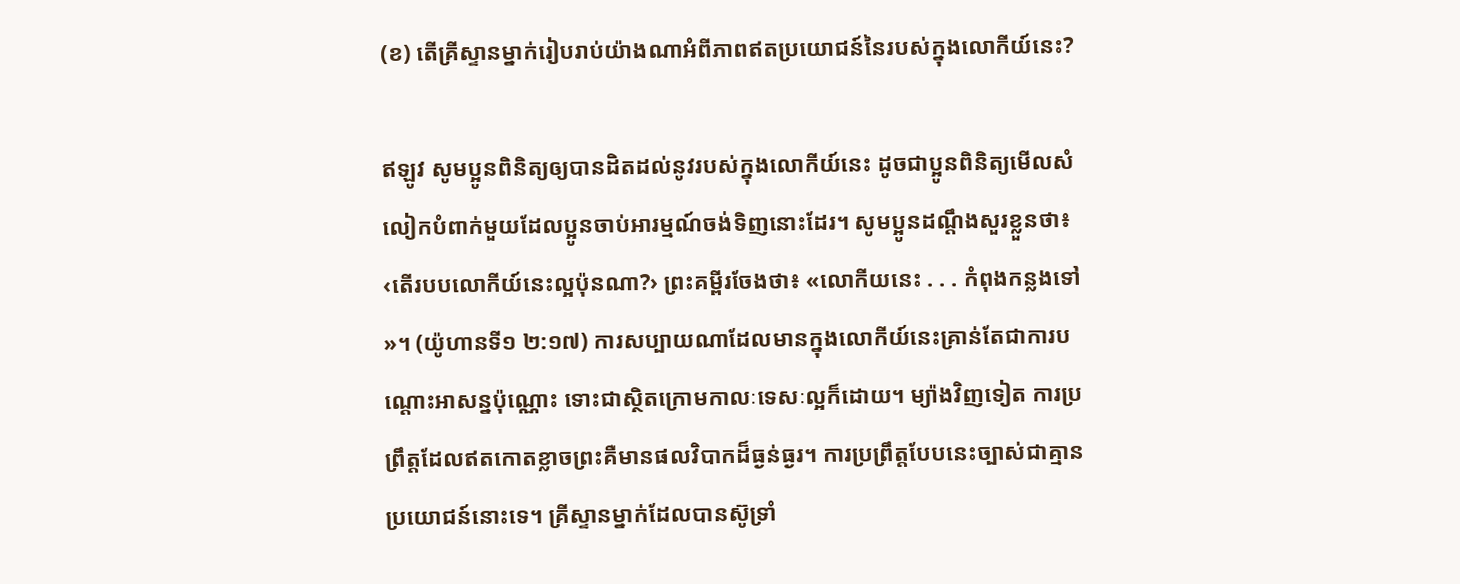(ខ) តើគ្រីស្ទានម្នាក់រៀបរាប់យ៉ាងណាអំពីភាពឥតប្រយោជន៍នៃរបស់ក្នុងលោកីយ៍នេះ?

ឥឡូវ សូមប្អូនពិនិត្យឲ្យបានដិតដល់នូវរបស់ក្នុងលោកីយ៍នេះ ដូចជាប្អូនពិនិត្យមើលសំលៀកបំពាក់មួយដែលប្អូនចាប់អារម្មណ៍ចង់ទិញនោះដែរ។ សូមប្អូនដណ្ដឹងសួរខ្លួនថា៖ ‹តើរបបលោកីយ៍នេះល្អប៉ុនណា?› ព្រះគម្ពីរចែងថា៖ «លោកីយនេះ . . . កំពុងកន្លងទៅ»។ (យ៉ូហានទី១ ២:១៧) ការសប្បាយណាដែលមានក្នុងលោកីយ៍នេះគ្រាន់តែជាការបណ្ដោះអាសន្នប៉ុណ្ណោះ ទោះជាស្ថិតក្រោមកាលៈទេសៈល្អក៏ដោយ។ ម្យ៉ាងវិញទៀត ការប្រព្រឹត្តដែលឥតកោតខ្លាចព្រះគឺមានផលវិបាកដ៏ធ្ងន់ធ្ងរ។ ការប្រព្រឹត្តបែបនេះច្បាស់ជាគ្មានប្រយោជន៍នោះទេ។ គ្រីស្ទានម្នាក់ដែលបានស៊ូទ្រាំ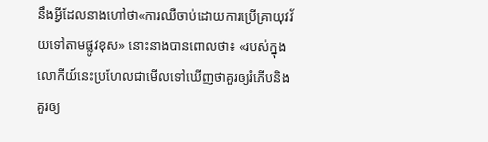នឹងអ្វីដែលនាងហៅថា«ការឈឺចាប់ដោយការប្រើគ្រាយុវវ័យទៅតាមផ្លូវខុស» នោះនាងបានពោលថា៖ «របស់ក្នុងលោកីយ៍នេះប្រហែលជាមើលទៅឃើញថាគួរឲ្យរំភើបនិងគួរឲ្យ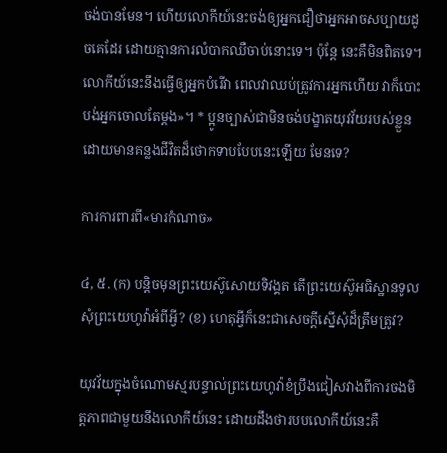ចង់បានមែន។ ហើយលោកីយ៍នេះចង់ឲ្យអ្នកជឿថាអ្នកអាចសប្បាយដូចគេដែរ ដោយគ្មានការលំបាកឈឺចាប់នោះទេ។ ប៉ុន្តែ នេះគឺមិនពិតទេ។ លោកីយ៍នេះនឹងធ្វើឲ្យអ្នកបំរើវា ពេលវាឈប់ត្រូវការអ្នកហើយ វាក៏បោះបង់អ្នកចោលតែម្ដង»។ * ប្អូនច្បាស់ជាមិនចង់បង្ខាតយុវវ័យរបស់ខ្លួន ដោយមានគន្លងជីវិតដ៏ថោកទាបបែបនេះឡើយ មែនទេ?

ការការពារពី«មារកំណាច»

៤, ៥. (ក) បន្ដិចមុនព្រះយេស៊ូសោយទិវង្គត តើព្រះយេស៊ូអធិស្ឋានទូលសុំព្រះយេហូវ៉ាអំពីអ្វី? (ខ) ហេតុអ្វីក៏នេះជាសេចក្ដីស្នើសុំដ៏ត្រឹមត្រូវ?

យុវវ័យក្នុងចំណោមស្មរបន្ទាល់ព្រះយេហូវ៉ាខំប្រឹងជៀសវាងពីការចងមិត្តភាពជាមួយនឹងលោកីយ៍នេះ ដោយដឹងថារបបលោកីយ៍នេះគឺ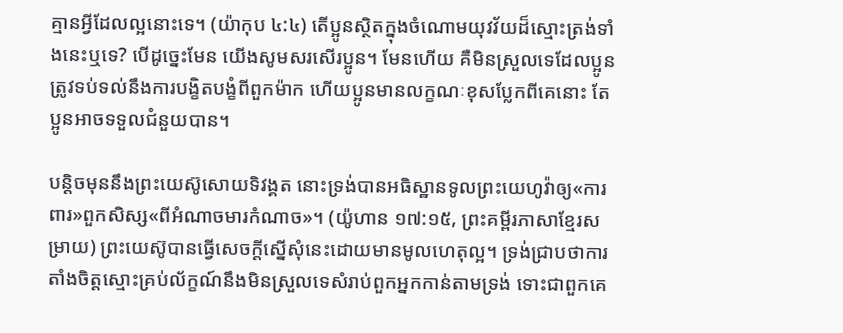គ្មានអ្វីដែលល្អនោះទេ។ (យ៉ាកុប ៤:៤) តើប្អូនស្ថិតក្នុងចំណោមយុវវ័យដ៏ស្មោះត្រង់ទាំងនេះឬទេ? បើដូច្នេះមែន យើងសូមសរសើរប្អូន។ មែនហើយ គឺមិនស្រួលទេដែលប្អូនត្រូវទប់ទល់នឹងការបង្ខិតបង្ខំពីពួកម៉ាក ហើយប្អូនមានលក្ខណៈខុសប្លែកពីគេនោះ តែប្អូនអាចទទួលជំនួយបាន។

បន្ដិចមុននឹងព្រះយេស៊ូសោយទិវង្គត នោះទ្រង់បានអធិស្ឋានទូលព្រះយេហូវ៉ាឲ្យ«ការពារ»ពួកសិស្ស«ពីអំណាចមារកំណាច»។ (យ៉ូហាន ១៧:១៥, ព្រះគម្ពីរភាសាខ្មែរសម្រាយ) ព្រះយេស៊ូបានធ្វើសេចក្ដីស្នើសុំនេះដោយមានមូលហេតុល្អ។ ទ្រង់ជ្រាបថាការតាំងចិត្តស្មោះគ្រប់ល័ក្ខណ៍នឹងមិនស្រួលទេសំរាប់ពួកអ្នកកាន់តាមទ្រង់ ទោះជាពួកគេ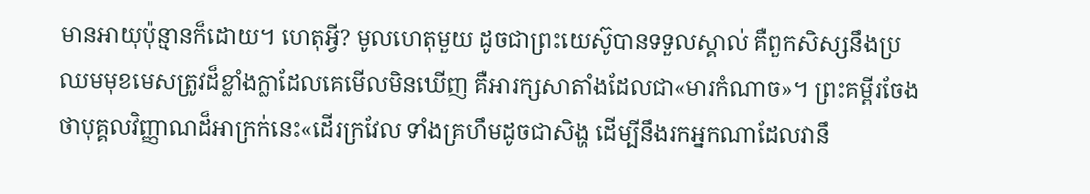មានអាយុប៉ុន្មានក៏ដោយ។ ហេតុអ្វី? មូលហេតុមួយ ដូចជាព្រះយេស៊ូបានទទួលស្គាល់ គឺពួកសិស្សនឹងប្រឈមមុខមេសត្រូវដ៏ខ្លាំងក្លាដែលគេមើលមិនឃើញ គឺអារក្សសាតាំងដែលជា«មារកំណាច»។ ព្រះគម្ពីរចែងថាបុគ្គលវិញ្ញាណដ៏អាក្រក់នេះ«ដើរក្រវែល ទាំងគ្រហឹមដូចជាសិង្ហ ដើម្បីនឹងរកអ្នកណាដែលវានឹ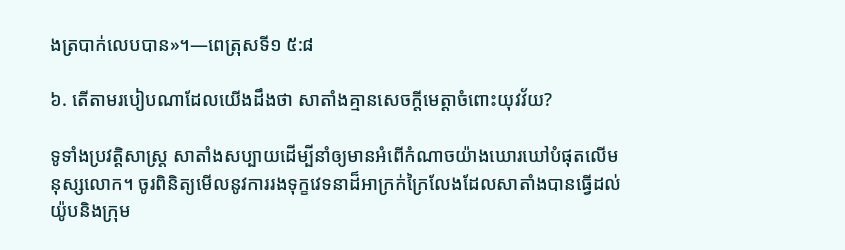ងត្របាក់លេបបាន»។—ពេត្រុសទី១ ៥:៨

៦. តើតាមរបៀបណាដែលយើងដឹងថា សាតាំងគ្មានសេចក្ដីមេត្ដាចំពោះយុវវ័យ?

ទូទាំងប្រវត្ដិសាស្ត្រ សាតាំងសប្បាយដើម្បីនាំឲ្យមានអំពើកំណាចយ៉ាងឃោរឃៅបំផុតលើមនុស្សលោក។ ចូរពិនិត្យមើលនូវការរងទុក្ខវេទនាដ៏អាក្រក់ក្រៃលែងដែលសាតាំងបានធ្វើដល់យ៉ូបនិងក្រុម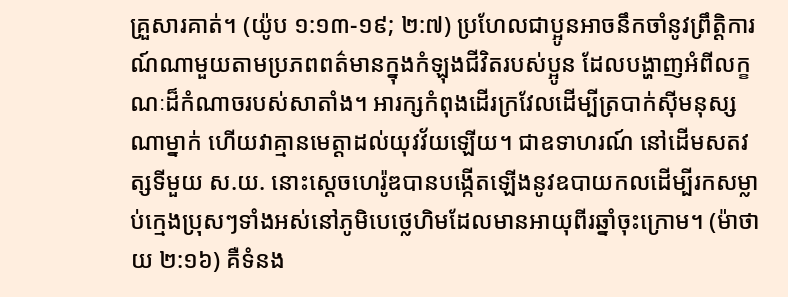គ្រួសារគាត់។ (យ៉ូប ១:១៣-១៩; ២:៧) ប្រហែលជាប្អូនអាចនឹកចាំនូវព្រឹត្ដិការណ៍ណាមួយតាមប្រភពពត៌មានក្នុងកំឡុងជីវិតរបស់ប្អូន ដែលបង្ហាញអំពីលក្ខណៈដ៏កំណាចរបស់សាតាំង។ អារក្សកំពុងដើរក្រវែលដើម្បីត្របាក់ស៊ីមនុស្សណាម្នាក់ ហើយវាគ្មានមេត្ដាដល់យុវវ័យឡើយ។ ជាឧទាហរណ៍ នៅដើមសតវត្សទីមួយ ស.យ. នោះស្តេចហេរ៉ូឌបានបង្កើតឡើងនូវឧបាយកលដើម្បីរកសម្លាប់ក្មេងប្រុសៗទាំងអស់នៅភូមិបេថ្លេហិមដែលមានអាយុពីរឆ្នាំចុះក្រោម។ (ម៉ាថាយ ២:១៦) គឺទំនង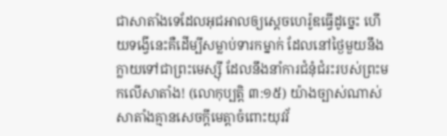ជាសាតាំងទេដែលអុជអាលឲ្យស្តេចហេរ៉ូឌធ្វើដូច្នេះ ហើយទង្វើនេះគឺដើម្បីសម្លាប់ទារកម្នាក់ ដែលនៅថ្ងៃមួយនឹងក្លាយទៅជាព្រះមេស្ស៊ី ដែលនឹងនាំការជំនុំជំរះរបស់ព្រះមកលើសាតាំង! (លោកុប្បត្តិ ៣:១៥) យ៉ាងច្បាស់ណាស់ សាតាំងគ្មានសេចក្ដីមេត្ដាចំពោះយុវវ័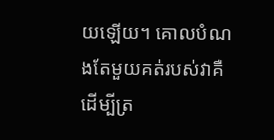យឡើយ។ គោលបំណងតែមួយគត់របស់វាគឺដើម្បីត្រ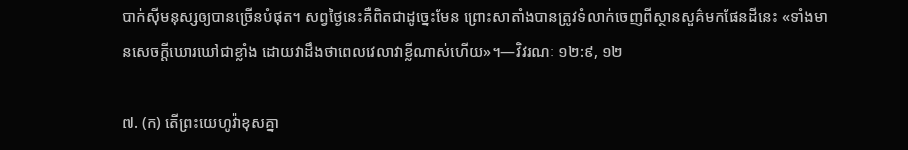បាក់ស៊ីមនុស្សឲ្យបានច្រើនបំផុត។ សព្វថ្ងៃនេះគឺពិតជាដូច្នេះមែន ព្រោះសាតាំងបានត្រូវទំលាក់ចេញពីស្ថានសួគ៌មកផែនដីនេះ «ទាំងមានសេចក្ដីឃោរឃៅជាខ្លាំង ដោយវាដឹងថាពេលវេលាវាខ្លីណាស់ហើយ»។—វិវរណៈ ១២:៩, ១២

៧. (ក) តើព្រះយេហូវ៉ាខុសគ្នា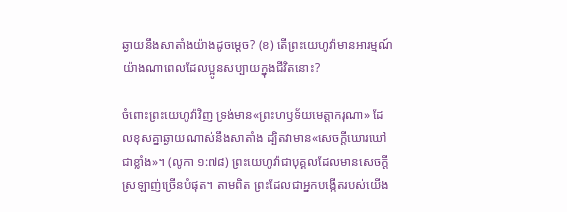ឆ្ងាយនឹងសាតាំងយ៉ាងដូចម្ដេច? (ខ) តើព្រះយេហូវ៉ាមានអារម្មណ៍យ៉ាងណាពេលដែលប្អូនសប្បាយក្នុងជីវិតនោះ?

ចំពោះព្រះយេហូវ៉ាវិញ ទ្រង់មាន«ព្រះហឫទ័យមេត្ដាករុណា» ដែលខុសគ្នាឆ្ងាយណាស់នឹងសាតាំង ដ្បិតវាមាន«សេចក្ដីឃោរឃៅជាខ្លាំង»។ (លូកា ១:៧៨) ព្រះយេហូវ៉ាជាបុគ្គលដែលមានសេចក្ដីស្រឡាញ់ច្រើនបំផុត។ តាមពិត ព្រះដែលជាអ្នកបង្កើតរបស់យើង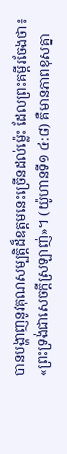បានបង្ហាញនូវគុណសម្បត្ដិដ៏ឧត្តមនេះច្រើនដល់ម្ល៉េះ ដែលព្រះគម្ពីរចែងថា៖ «ព្រះទ្រង់ជាសេចក្ដីស្រឡាញ់»។ (យ៉ូហានទី១ ៤:៨) គឺមានភាពខុសគ្នា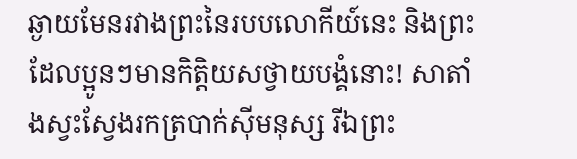ឆ្ងាយមែនរវាងព្រះនៃរបបលោកីយ៍នេះ និងព្រះដែលប្អូនៗមានកិត្ដិយសថ្វាយបង្គំនោះ! សាតាំងស្វះស្វែងរកត្របាក់ស៊ីមនុស្ស រីឯព្រះ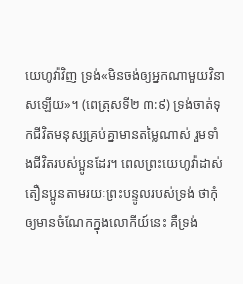យេហូវ៉ាវិញ ទ្រង់«មិនចង់ឲ្យអ្នកណាមួយវិនាសឡើយ»។ (ពេត្រុសទី២ ៣:៩) ទ្រង់ចាត់ទុកជីវិតមនុស្សគ្រប់គ្នាមានតម្លៃណាស់ រួមទាំងជីវិតរបស់ប្អូនដែរ។ ពេលព្រះយេហូវ៉ាដាស់តឿនប្អូនតាមរយៈព្រះបន្ទូលរបស់ទ្រង់ ថាកុំឲ្យមានចំណែកក្នុងលោកីយ៍នេះ គឺទ្រង់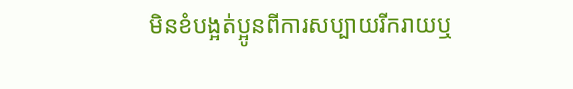មិនខំបង្អត់ប្អូនពីការសប្បាយរីករាយឬ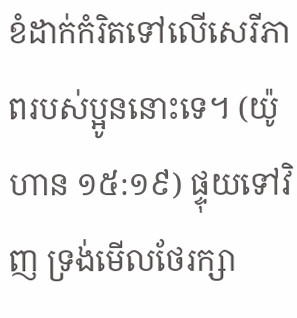ខំដាក់កំរិតទៅលើសេរីភាពរបស់ប្អូននោះទេ។ (យ៉ូហាន ១៥:១៩) ផ្ទុយទៅវិញ ទ្រង់មើលថែរក្សា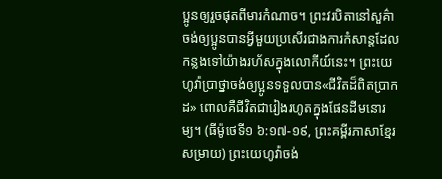ប្អូនឲ្យរួចផុតពីមារកំណាច។ ព្រះវរបិតានៅសួគ៌ាចង់ឲ្យប្អូនបានអ្វីមួយប្រសើរជាងការកំសាន្តដែលកន្លងទៅយ៉ាងរហ័សក្នុងលោកីយ៍នេះ។ ព្រះយេហូវ៉ាប្រាថ្នាចង់ឲ្យប្អូនទទួលបាន«ជីវិតដ៏ពិតប្រាកដ» ពោលគឺជីវិតជារៀងរហូតក្នុងផែនដីមនោរម្យ។ (ធីម៉ូថេទី១ ៦:១៧-១៩, ព្រះគម្ពីរភាសាខ្មែរសម្រាយ) ព្រះយេហូវ៉ាចង់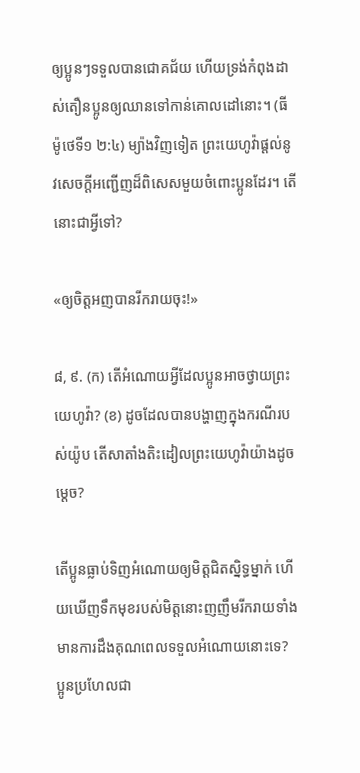ឲ្យប្អូនៗទទួលបានជោគជ័យ ហើយទ្រង់កំពុងដាស់តឿនប្អូនឲ្យឈានទៅកាន់គោលដៅនោះ។ (ធីម៉ូថេទី១ ២:៤) ម្យ៉ាងវិញទៀត ព្រះយេហូវ៉ាផ្ដល់នូវសេចក្ដីអញ្ជើញដ៏ពិសេសមួយចំពោះប្អូនដែរ។ តើនោះជាអ្វីទៅ?

«ឲ្យចិត្តអញបានរីករាយចុះ!»

៨, ៩. (ក) តើអំណោយអ្វីដែលប្អូនអាចថ្វាយព្រះយេហូវ៉ា? (ខ) ដូចដែលបានបង្ហាញក្នុងករណីរបស់យ៉ូប តើសាតាំងតិះដៀលព្រះយេហូវ៉ាយ៉ាងដូចម្ដេច?

តើប្អូនធ្លាប់ទិញអំណោយឲ្យមិត្តជិតស្និទ្ធម្នាក់ ហើយឃើញទឹកមុខរបស់មិត្តនោះញញឹមរីករាយទាំងមានការដឹងគុណពេលទទួលអំណោយនោះទេ? ប្អូនប្រហែលជា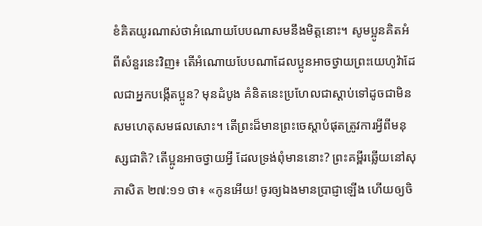ខំគិតយូរណាស់ថាអំណោយបែបណាសមនឹងមិត្តនោះ។ សូមប្អូនគិតអំពីសំនួរនេះវិញ៖ តើអំណោយបែបណាដែលប្អូនអាចថ្វាយព្រះយេហូវ៉ាដែលជាអ្នកបង្កើតប្អូន? មុនដំបូង គំនិតនេះប្រហែលជាស្ដាប់ទៅដូចជាមិនសមហេតុសមផលសោះ។ តើព្រះដ៏មានព្រះចេស្ដាបំផុតត្រូវការអ្វីពីមនុស្សជាតិ? តើប្អូនអាចថ្វាយអ្វី ដែលទ្រង់ពុំមាននោះ? ព្រះគម្ពីរឆ្លើយនៅសុភាសិត ២៧:១១ ថា៖ «កូនអើយ! ចូរឲ្យឯងមានប្រាជ្ញាឡើង ហើយឲ្យចិ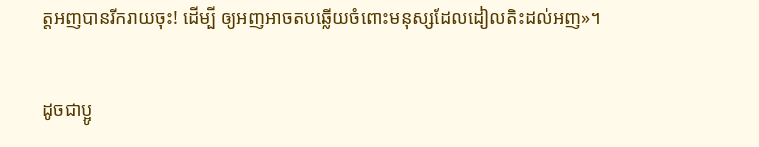ត្តអញបានរីករាយចុះ! ដើម្បី ឲ្យអញអាចតបឆ្លើយចំពោះមនុស្សដែលដៀលតិះដល់អញ»។

ដូចជាប្អូ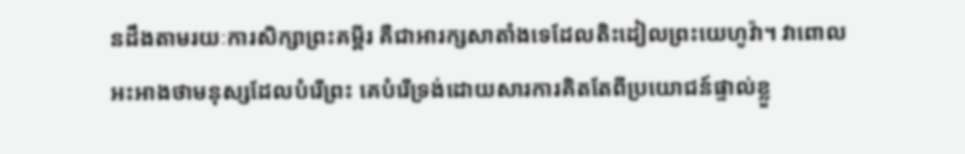នដឹងតាមរយៈការសិក្សាព្រះគម្ពីរ គឺជាអារក្សសាតាំងទេដែលតិះដៀលព្រះយេហូវ៉ា។ វាពោលអះអាងថាមនុស្សដែលបំរើព្រះ គេបំរើទ្រង់ដោយសារការគិតតែពីប្រយោជន៍ផ្ទាល់ខ្លួ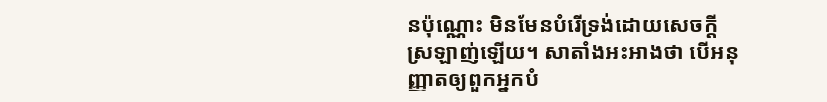នប៉ុណ្ណោះ មិនមែនបំរើទ្រង់ដោយសេចក្ដីស្រឡាញ់ឡើយ។ សាតាំងអះអាងថា បើអនុញ្ញាតឲ្យពួកអ្នកបំ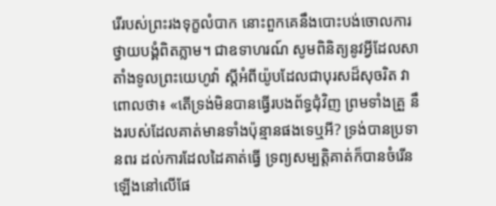រើរបស់ព្រះរងទុក្ខលំបាក នោះពួកគេនឹងបោះបង់ចោលការថ្វាយបង្គំពិតភ្លាម។ ជាឧទាហរណ៍ សូមពិនិត្យនូវអ្វីដែលសាតាំងទូលព្រះយេហូវ៉ា ស្តីអំពីយ៉ូបដែលជាបុរសដ៏សុចរិត វាពោលថា៖ «តើទ្រង់មិនបានធ្វើរបងព័ទ្ធជុំវិញ ព្រមទាំងគ្រួ នឹងរបស់ដែលគាត់មានទាំងប៉ុន្មានផងទេឬអី? ទ្រង់បានប្រទានពរ ដល់ការដែលដៃគាត់ធ្វើ ទ្រព្យសម្បត្ដិគាត់ក៏បានចំរើនឡើងនៅលើផែ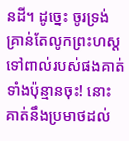នដី។ ដូច្នេះ ចូរទ្រង់គ្រាន់តែលូកព្រះហស្ត ទៅពាល់របស់ផងគាត់ទាំងប៉ុន្មានចុះ! នោះគាត់នឹងប្រមាថដល់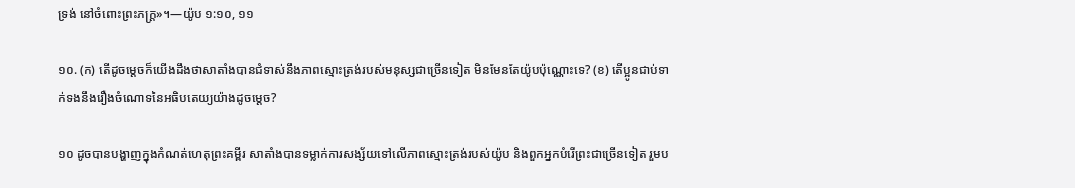ទ្រង់ នៅចំពោះព្រះភក្ដ្រ»។—យ៉ូប ១:១០, ១១

១០. (ក) តើដូចម្ដេចក៏យើងដឹងថាសាតាំងបានជំទាស់នឹងភាពស្មោះត្រង់របស់មនុស្សជាច្រើនទៀត មិនមែនតែយ៉ូបប៉ុណ្ណោះទេ? (ខ) តើប្អូនជាប់ទាក់ទងនឹងរឿងចំណោទនៃអធិបតេយ្យយ៉ាងដូចម្ដេច?

១០ ដូចបានបង្ហាញក្នុងកំណត់ហេតុព្រះគម្ពីរ សាតាំងបានទម្លាក់ការសង្ស័យទៅលើភាពស្មោះត្រង់របស់យ៉ូប និងពួកអ្នកបំរើព្រះជាច្រើនទៀត រួមប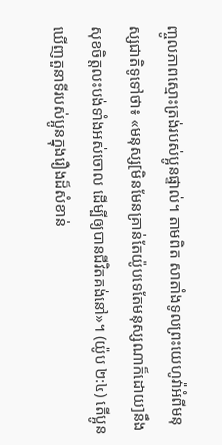ញ្ចូលភាពស្មោះត្រង់របស់ប្អូនផ្ទាល់។ តាមពិត សាតាំងទូលព្រះយេហូវ៉ាអំពីមនុស្សជាតិទូទៅថា៖ «មនុស្ស[មិនមែនគ្រាន់តែយ៉ូបទេតែមនុស្សណាក៏ដោយ]នឹងសុខចិត្តលះបង់ទាំងអស់ចោល ដើម្បីឲ្យបានជីវិតគង់នៅ»។ (យ៉ូប ២:៤) តើប្អូនឃើញតួនាទីរបស់ប្អូនក្នុងរឿងដ៏សំខាន់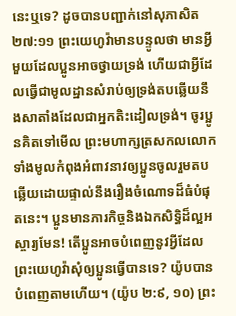នេះឬទេ? ដូចបានបញ្ជាក់នៅសុភាសិត ២៧:១១ ព្រះយេហូវ៉ាមានបន្ទូលថា មានអ្វីមួយដែលប្អូនអាចថ្វាយទ្រង់ ហើយជាអ្វីដែលធ្វើជាមូលដ្ឋានសំរាប់ឲ្យទ្រង់តបឆ្លើយនឹងសាតាំងដែលជាអ្នកតិះដៀលទ្រង់។ ចូរប្អូនគិតទៅមើល ព្រះមហាក្សត្រសកលលោកទាំងមូលកំពុងអំពាវនាវឲ្យប្អូនចូលរួមតបឆ្លើយដោយផ្ទាល់នឹងរឿងចំណោទដ៏ធំបំផុតនេះ។ ប្អូនមានភារកិច្ចនិងឯកសិទ្ធិដ៏ល្អអស្ចារ្យមែន! តើប្អូនអាចបំពេញនូវអ្វីដែលព្រះយេហូវ៉ាសុំឲ្យប្អូនធ្វើបានទេ? យ៉ូបបានបំពេញតាមហើយ។ (យ៉ូប ២:៩, ១០) ព្រះ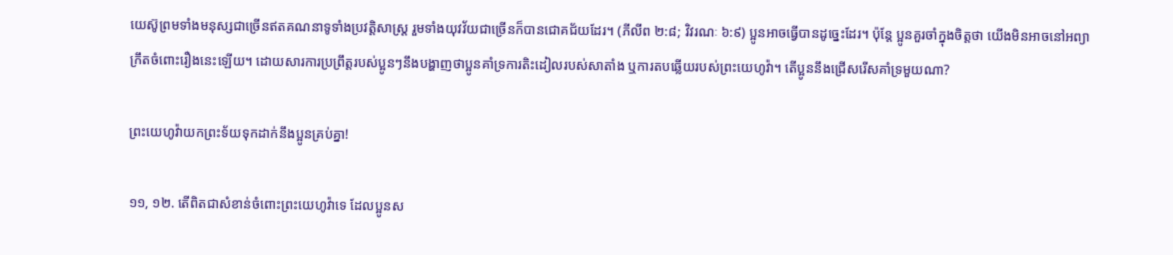យេស៊ូព្រមទាំងមនុស្សជាច្រើនឥតគណនាទូទាំងប្រវត្ដិសាស្ត្រ រួមទាំងយុវវ័យជាច្រើនក៏បានជោគជ័យដែរ។ (ភីលីព ២:៨; វិវរណៈ ៦:៩) ប្អូនអាចធ្វើបានដូច្នេះដែរ។ ប៉ុន្តែ ប្អូនគួរចាំក្នុងចិត្តថា យើងមិនអាចនៅអព្យាក្រឹតចំពោះរឿងនេះឡើយ។ ដោយសារការប្រព្រឹត្តរបស់ប្អូនៗនឹងបង្ហាញថាប្អូនគាំទ្រការតិះដៀលរបស់សាតាំង ឬការតបឆ្លើយរបស់ព្រះយេហូវ៉ា។ តើប្អូននឹងជ្រើសរើសគាំទ្រមួយណា?

ព្រះយេហូវ៉ាយកព្រះទ័យទុកដាក់នឹងប្អូនគ្រប់គ្នា!

១១, ១២. តើពិតជាសំខាន់ចំពោះព្រះយេហូវ៉ាទេ ដែលប្អូនស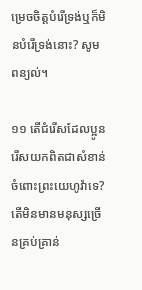ម្រេចចិត្តបំរើទ្រង់ឬក៏មិនបំរើទ្រង់នោះ? សូមពន្យល់។

១១ តើជំរើសដែលប្អូនរើសយកពិតជាសំខាន់ចំពោះព្រះយេហូវ៉ាទេ? តើមិនមានមនុស្សច្រើនគ្រប់គ្រាន់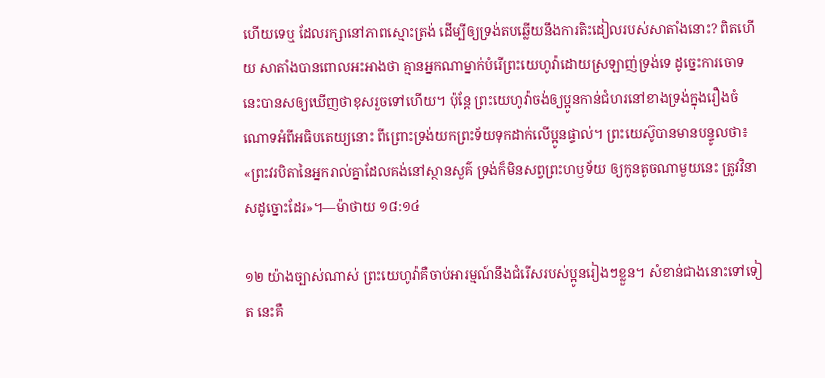ហើយទេឬ ដែលរក្សានៅភាពស្មោះត្រង់ ដើម្បីឲ្យទ្រង់តបឆ្លើយនឹងការតិះដៀលរបស់សាតាំងនោះ? ពិតហើយ សាតាំងបានពោលអះអាងថា គ្មានអ្នកណាម្នាក់បំរើព្រះយេហូវ៉ាដោយស្រឡាញ់ទ្រង់ទេ ដូច្នេះការចោទនេះបានសឲ្យឃើញថាខុសរួចទៅហើយ។ ប៉ុន្តែ ព្រះយេហូវ៉ាចង់ឲ្យប្អូនកាន់ជំហរនៅខាងទ្រង់ក្នុងរឿងចំណោទអំពីអធិបតេយ្យនោះ ពីព្រោះទ្រង់យកព្រះទ័យទុកដាក់លើប្អូនផ្ទាល់។ ព្រះយេស៊ូបានមានបន្ទូលថា៖ «ព្រះវរបិតានៃអ្នករាល់គ្នាដែលគង់នៅស្ថានសួគ៌ ទ្រង់ក៏មិនសព្វព្រះហឫទ័យ ឲ្យកូនតូចណាមួយនេះ ត្រូវវិនាសដូច្នោះដែរ»។—ម៉ាថាយ ១៨:១៤

១២ យ៉ាងច្បាស់ណាស់ ព្រះយេហូវ៉ាគឺចាប់អារម្មណ៍នឹងជំរើសរបស់ប្អូនរៀងៗខ្លួន។ សំខាន់ជាងនោះទៅទៀត នេះគឺ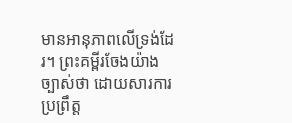មានអានុភាពលើទ្រង់ដែរ។ ព្រះគម្ពីរចែងយ៉ាងច្បាស់ថា ដោយសារការប្រព្រឹត្ត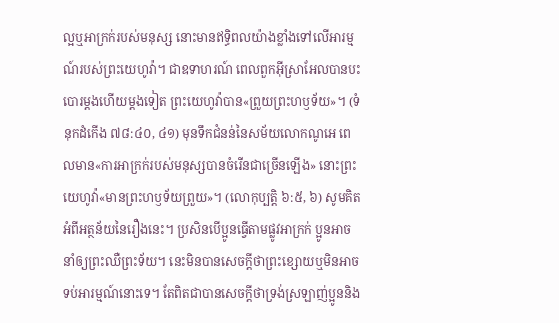ល្អឬអាក្រក់របស់មនុស្ស នោះមានឥទ្ធិពលយ៉ាងខ្លាំងទៅលើអារម្មណ៍របស់ព្រះយេហូវ៉ា។ ជាឧទាហរណ៍ ពេលពួកអ៊ីស្រាអែលបានបះបោរម្ដងហើយម្ដងទៀត ព្រះយេហូវ៉ាបាន«ព្រួយព្រះហឫទ័យ»។ (ទំនុកដំកើង ៧៨:៤០, ៤១) មុនទឹកជំនន់នៃសម័យលោកណូអេ ពេលមាន«ការអាក្រក់របស់មនុស្សបានចំរើនជាច្រើនឡើង» នោះព្រះយេហូវ៉ា«មានព្រះហឫទ័យព្រួយ»។ (លោកុប្បត្តិ ៦:៥, ៦) សូមគិតអំពីអត្ថន័យនៃរឿងនេះ។ ប្រសិនបើប្អូនធ្វើតាមផ្លូវអាក្រក់ ប្អូនអាចនាំឲ្យព្រះឈឺព្រះទ័យ។ នេះមិនបានសេចក្ដីថាព្រះខ្សោយឬមិនអាចទប់អារម្មណ៍នោះទេ។ តែពិតជាបានសេចក្ដីថាទ្រង់ស្រឡាញ់ប្អូននិង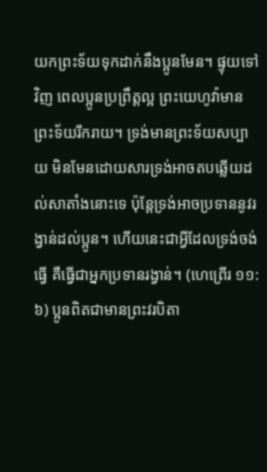យកព្រះទ័យទុកដាក់នឹងប្អូនមែន។ ផ្ទុយទៅវិញ ពេលប្អូនប្រព្រឹត្តល្អ ព្រះយេហូវ៉ាមានព្រះទ័យរីករាយ។ ទ្រង់មានព្រះទ័យសប្បាយ មិនមែនដោយសារទ្រង់អាចតបឆ្លើយដល់សាតាំងនោះទេ ប៉ុន្តែទ្រង់អាចប្រទាននូវរង្វាន់ដល់ប្អូន។ ហើយនេះជាអ្វីដែលទ្រង់ចង់ធ្វើ គឺធ្វើជាអ្នកប្រទានរង្វាន់។ (ហេព្រើរ ១១:៦) ប្អូនពិតជាមានព្រះវរបិតា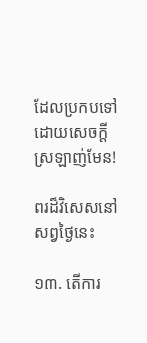ដែលប្រកបទៅដោយសេចក្ដីស្រឡាញ់មែន!

ពរដ៏វិសេសនៅសព្វថ្ងៃនេះ

១៣. តើការ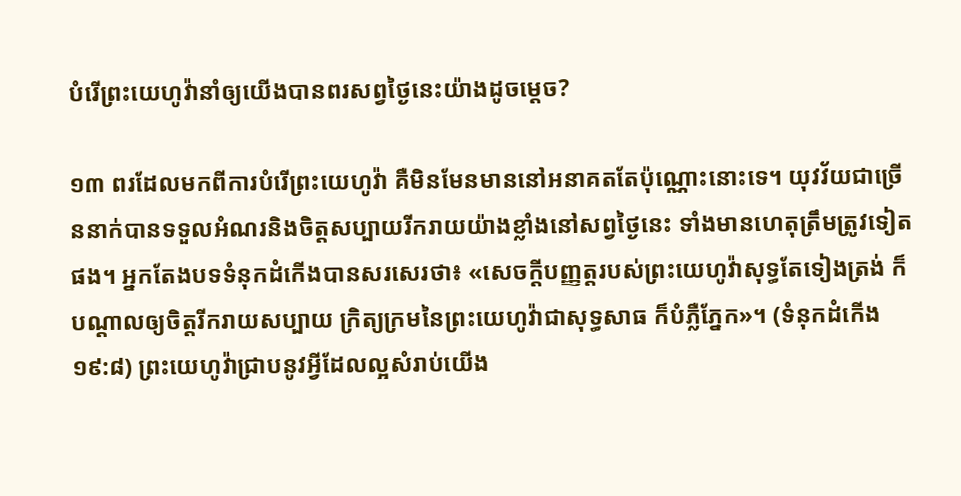បំរើព្រះយេហូវ៉ានាំឲ្យយើងបានពរសព្វថ្ងៃនេះយ៉ាងដូចម្ដេច?

១៣ ពរដែលមកពីការបំរើព្រះយេហូវ៉ា គឺមិនមែនមាននៅអនាគតតែប៉ុណ្ណោះនោះទេ។ យុវវ័យជាច្រើននាក់បានទទួលអំណរនិងចិត្តសប្បាយរីករាយយ៉ាងខ្លាំងនៅសព្វថ្ងៃនេះ ទាំងមានហេតុត្រឹមត្រូវទៀតផង។ អ្នកតែងបទទំនុកដំកើងបានសរសេរថា៖ «សេចក្ដីបញ្ញត្តរបស់ព្រះយេហូវ៉ាសុទ្ធតែទៀងត្រង់ ក៏បណ្ដាលឲ្យចិត្តរីករាយសប្បាយ ក្រិត្យក្រមនៃព្រះយេហូវ៉ាជាសុទ្ធសាធ ក៏បំភ្លឺភ្នែក»។ (ទំនុកដំកើង ១៩:៨) ព្រះយេហូវ៉ាជ្រាបនូវអ្វីដែលល្អសំរាប់យើង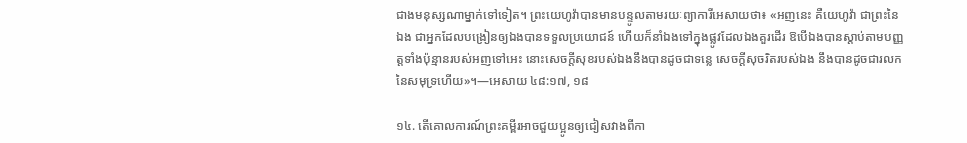ជាងមនុស្សណាម្នាក់ទៅទៀត។ ព្រះយេហូវ៉ាបានមានបន្ទូលតាមរយៈព្យាការីអេសាយថា៖ «អញនេះ គឺយេហូវ៉ា ជាព្រះនៃឯង ជាអ្នកដែលបង្រៀនឲ្យឯងបានទទួលប្រយោជន៍ ហើយក៏នាំឯងទៅក្នុងផ្លូវដែលឯងគួរដើរ ឱបើឯងបានស្ដាប់តាមបញ្ញត្តទាំងប៉ុន្មានរបស់អញទៅអេះ នោះសេចក្ដីសុខរបស់ឯងនឹងបានដូចជាទន្លេ សេចក្ដីសុចរិតរបស់ឯង នឹងបានដូចជារលកនៃសមុទ្រហើយ»។—អេសាយ ៤៨:១៧, ១៨

១៤. តើគោលការណ៍ព្រះគម្ពីរអាចជួយប្អូនឲ្យជៀសវាងពីកា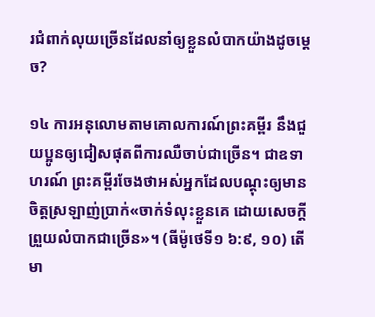រជំពាក់លុយច្រើនដែលនាំឲ្យខ្លួនលំបាកយ៉ាងដូចម្ដេច?

១៤ ការអនុលោមតាមគោលការណ៍ព្រះគម្ពីរ នឹងជួយប្អូនឲ្យជៀសផុតពីការឈឺចាប់ជាច្រើន។ ជាឧទាហរណ៍ ព្រះគម្ពីរចែងថាអស់អ្នកដែលបណ្ដុះឲ្យមានចិត្តស្រឡាញ់ប្រាក់«ចាក់ទំលុះខ្លួនគេ ដោយសេចក្ដីព្រួយលំបាកជាច្រើន»។ (ធីម៉ូថេទី១ ៦:៩, ១០) តើមា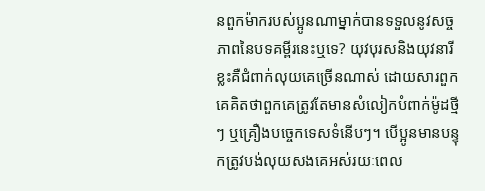នពួកម៉ាករបស់ប្អូនណាម្នាក់បានទទួលនូវសច្ចភាពនៃបទគម្ពីរនេះឬទេ? យុវបុរសនិងយុវនារីខ្លះគឺជំពាក់លុយគេច្រើនណាស់ ដោយសារពួកគេគិតថាពួកគេត្រូវតែមានសំលៀកបំពាក់ម៉ូដថ្មីៗ ឬគ្រឿងបច្ចេកទេសទំនើបៗ។ បើប្អូនមានបន្ទុកត្រូវបង់លុយសងគេអស់រយៈពេល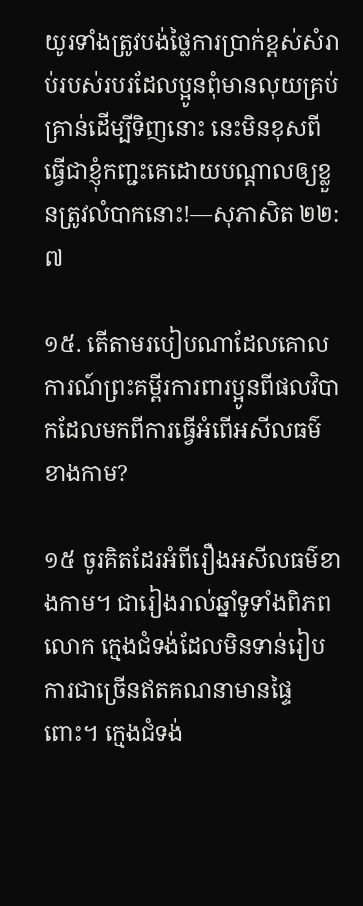យូរទាំងត្រូវបង់ថ្លៃការប្រាក់ខ្ពស់សំរាប់របស់របរដែលប្អូនពុំមានលុយគ្រប់គ្រាន់ដើម្បីទិញនោះ នេះមិនខុសពីធ្វើជាខ្ញុំកញ្ជះគេដោយបណ្ដាលឲ្យខ្លួនត្រូវលំបាកនោះ!—សុភាសិត ២២:៧

១៥. តើតាមរបៀបណាដែលគោលការណ៍ព្រះគម្ពីរការពារប្អូនពីផលវិបាកដែលមកពីការធ្វើអំពើអសីលធម៌ខាងកាម?

១៥ ចូរគិតដែរអំពីរឿងអសីលធម៌ខាងកាម។ ជារៀងរាល់ឆ្នាំទូទាំងពិភពលោក ក្មេងជំទង់ដែលមិនទាន់រៀបការជាច្រើនឥតគណនាមានផ្ទៃពោះ។ ក្មេងជំទង់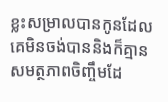ខ្លះសម្រាលបានកូនដែលគេមិនចង់បាននិងក៏គ្មានសមត្ថភាពចិញ្ចឹមដែ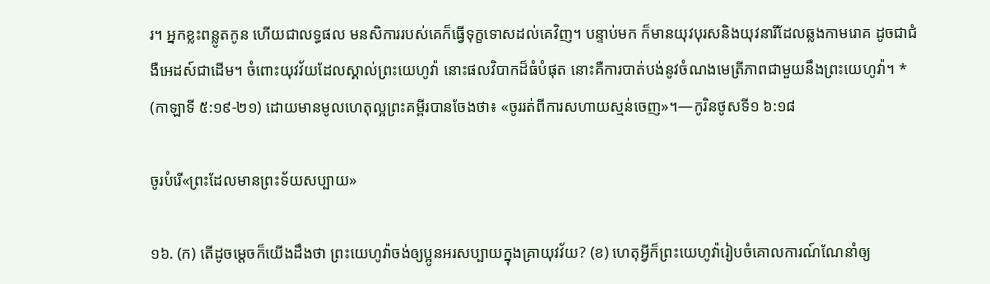រ។ អ្នកខ្លះពន្លូតកូន ហើយជាលទ្ធផល មនសិការរបស់គេក៏ធ្វើទុក្ខទោសដល់គេវិញ។ បន្ទាប់មក ក៏មានយុវបុរសនិងយុវនារីដែលឆ្លងកាមរោគ ដូចជាជំងឺអេដស៍ជាដើម។ ចំពោះយុវវ័យដែលស្គាល់ព្រះយេហូវ៉ា នោះផលវិបាកដ៏ធំបំផុត នោះគឺការបាត់បង់នូវចំណងមេត្រីភាពជាមួយនឹងព្រះយេហូវ៉ា។ * (កាឡាទី ៥:១៩-២១) ដោយមានមូលហេតុល្អព្រះគម្ពីរបានចែងថា៖ «ចូររត់ពីការសហាយស្មន់ចេញ»។—កូរិនថូសទី១ ៦:១៨

ចូរបំរើ«ព្រះដែលមានព្រះទ័យសប្បាយ»

១៦. (ក) តើដូចម្ដេចក៏យើងដឹងថា ព្រះយេហូវ៉ាចង់ឲ្យប្អូនអរសប្បាយក្នុងគ្រាយុវវ័យ? (ខ) ហេតុអ្វីក៏ព្រះយេហូវ៉ារៀបចំគោលការណ៍ណែនាំឲ្យ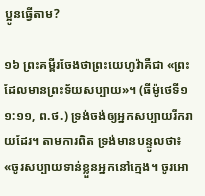ប្អូនធ្វើតាម?

១៦ ព្រះគម្ពីរចែងថាព្រះយេហូវ៉ាគឺជា «ព្រះដែលមានព្រះទ័យសប្បាយ»។ (ធីម៉ូថេទី១ ១:១១, ព.ថ.) ទ្រង់ចង់ឲ្យអ្នកសប្បាយរីករាយដែរ។ តាមការពិត ទ្រង់មានបន្ទូលថា៖ «ចូរសប្បាយទាន់ខ្លួនអ្នកនៅក្មេង។ ចូរអោ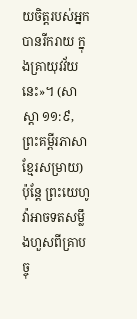យចិត្តរបស់អ្នកបានរីករាយ ក្នុងគ្រាយុវវ័យនេះ»។ (សាស្ដា ១១:៩, ព្រះគម្ពីរភាសាខ្មែរសម្រាយ) ប៉ុន្តែ ព្រះយេហូវ៉ាអាចទតសម្លឹងហួសពីគ្រាបច្ចុ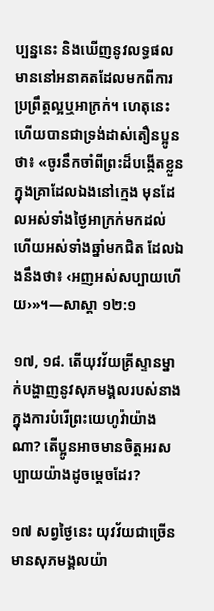ប្បន្ននេះ និងឃើញនូវលទ្ធផលមាននៅអនាគតដែលមកពីការប្រព្រឹត្តល្អឬអាក្រក់។ ហេតុនេះហើយបានជាទ្រង់ដាស់តឿនប្អូនថា៖ «ចូរនឹកចាំពីព្រះដ៏បង្កើតខ្លួន ក្នុងគ្រាដែលឯងនៅក្មេង មុនដែលអស់ទាំងថ្ងៃអាក្រក់មកដល់ ហើយអស់ទាំងឆ្នាំមកជិត ដែលឯងនឹងថា៖ ‹អញអស់សប្បាយហើយ›»។—សាស្ដា ១២:១

១៧, ១៨. តើយុវវ័យគ្រីស្ទានម្នាក់បង្ហាញនូវសុភមង្គលរបស់នាងក្នុងការបំរើព្រះយេហូវ៉ាយ៉ាងណា? តើប្អូនអាចមានចិត្តអរសប្បាយយ៉ាងដូចម្ដេចដែរ?

១៧ សព្វថ្ងៃនេះ យុវវ័យជាច្រើនមានសុភមង្គលយ៉ា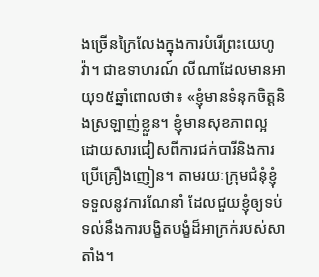ងច្រើនក្រៃលែងក្នុងការបំរើព្រះយេហូវ៉ា។ ជាឧទាហរណ៍ លីណាដែលមានអាយុ១៥ឆ្នាំពោលថា៖ «ខ្ញុំមានទំនុកចិត្តនិងស្រឡាញ់ខ្លួន។ ខ្ញុំមានសុខភាពល្អដោយសារជៀសពីការជក់បារីនិងការប្រើគ្រឿងញៀន។ តាមរយៈក្រុមជំនុំខ្ញុំទទួលនូវការណែនាំ ដែលជួយខ្ញុំឲ្យទប់ទល់នឹងការបង្ខិតបង្ខំដ៏អាក្រក់របស់សាតាំង។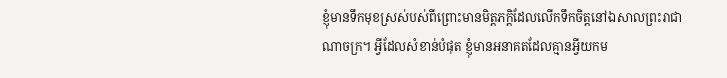ខ្ញុំមានទឹកមុខស្រស់បស់ពីព្រោះមានមិត្តភក្ដិដែលលើកទឹកចិត្តនៅឯសាលព្រះរាជាណាចក្រ។ អ្វីដែលសំខាន់បំផុត ខ្ញុំមានអនាគតដែលគ្មានអ្វីយកម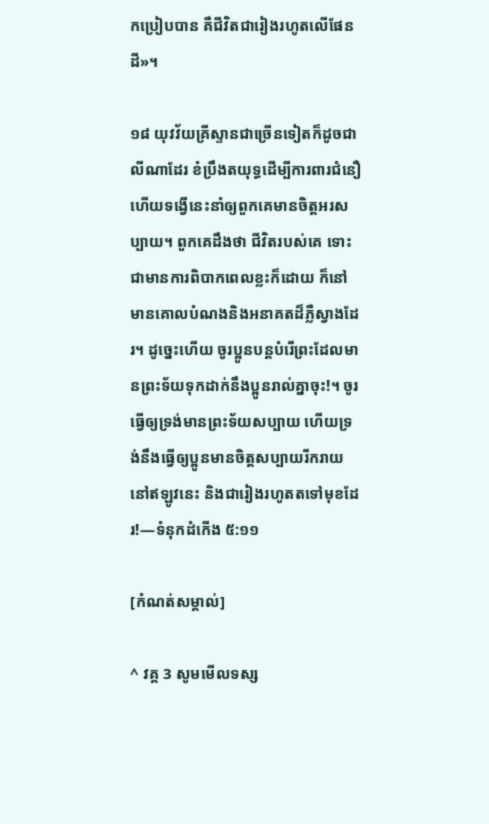កប្រៀបបាន គឺជីវិតជារៀងរហូតលើផែនដី»។

១៨ យុវវ័យគ្រីស្ទានជាច្រើនទៀតក៏ដូចជាលីណាដែរ ខំប្រឹងតយុទ្ធដើម្បីការពារជំនឿ ហើយទង្វើនេះនាំឲ្យពួកគេមានចិត្តអរសប្បាយ។ ពួកគេដឹងថា ជីវិតរបស់គេ ទោះជាមានការពិបាកពេលខ្លះក៏ដោយ ក៏នៅមានគោលបំណងនិងអនាគតដ៏ភ្លឺស្វាងដែរ។ ដូច្នេះហើយ ចូរប្អូនបន្តបំរើព្រះដែលមានព្រះទ័យទុកដាក់នឹងប្អូនរាល់គ្នាចុះ!។ ចូរធ្វើឲ្យទ្រង់មានព្រះទ័យសប្បាយ ហើយទ្រង់នឹងធ្វើឲ្យប្អូនមានចិត្តសប្បាយរីករាយនៅឥឡូវនេះ និងជារៀងរហូតតទៅមុខដែរ!—ទំនុកដំកើង ៥:១១

[កំណត់សម្គាល់]

^ វគ្គ 3 សូមមើលទស្ស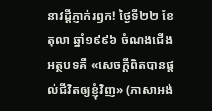នាវដ្ដីភ្ញាក់រឭក! ថ្ងៃទី២២ ខែតុលា ឆ្នាំ១៩៩៦ ចំណងជើងអត្ថបទគឺ «សេចក្ដីពិតបានផ្ដល់ជីវិតឲ្យខ្ញុំវិញ» (ភាសាអង់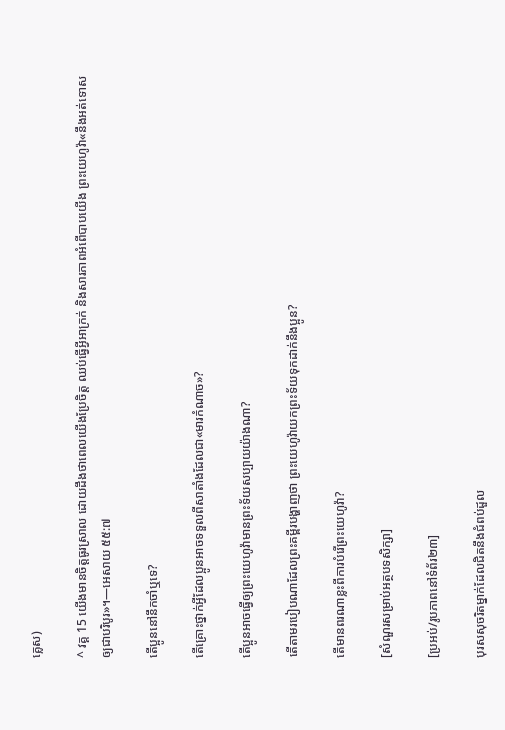គ្លេស)

^ វគ្គ 15 យើងមានចិត្តធូរស្រាល ដោយដឹងថាពេលយើងប្រែចិត្ត ឈប់ធ្វើអ្វីអាក្រក់ និងសារភាពអំពើបាបយើង ព្រះយេហូវ៉ា«នឹងអត់ទោសឲ្យជាបរិបូរ»។—អេសាយ ៥៥:៧

តើប្អូននៅនឹកចាំឬទេ?

តើគ្រោះថ្នាក់អ្វីដែលប្អូនអាចទទួលពីសាតាំងដែលជា«មារកំណាច»?

តើប្អូនអាចធ្វើឲ្យព្រះយេហូវ៉ាមានព្រះទ័យសប្បាយយ៉ាងណា?

តើតាមរបៀបណាដែលព្រះគម្ពីរបង្ហាញថា ព្រះយេហូវ៉ាយកព្រះទ័យទុកដាក់នឹងប្អូន?

តើមានពរណាខ្លះពីការបំរើព្រះយេហូវ៉ា?

[សំណួរសម្រាប់អត្ថបទសិក្សា]

[ប្រអប់/រូបភាពនៅទំព័រ២៣]

បុរសសុចរិតម្នាក់ដែលជិតនឹងជំពប់ដួល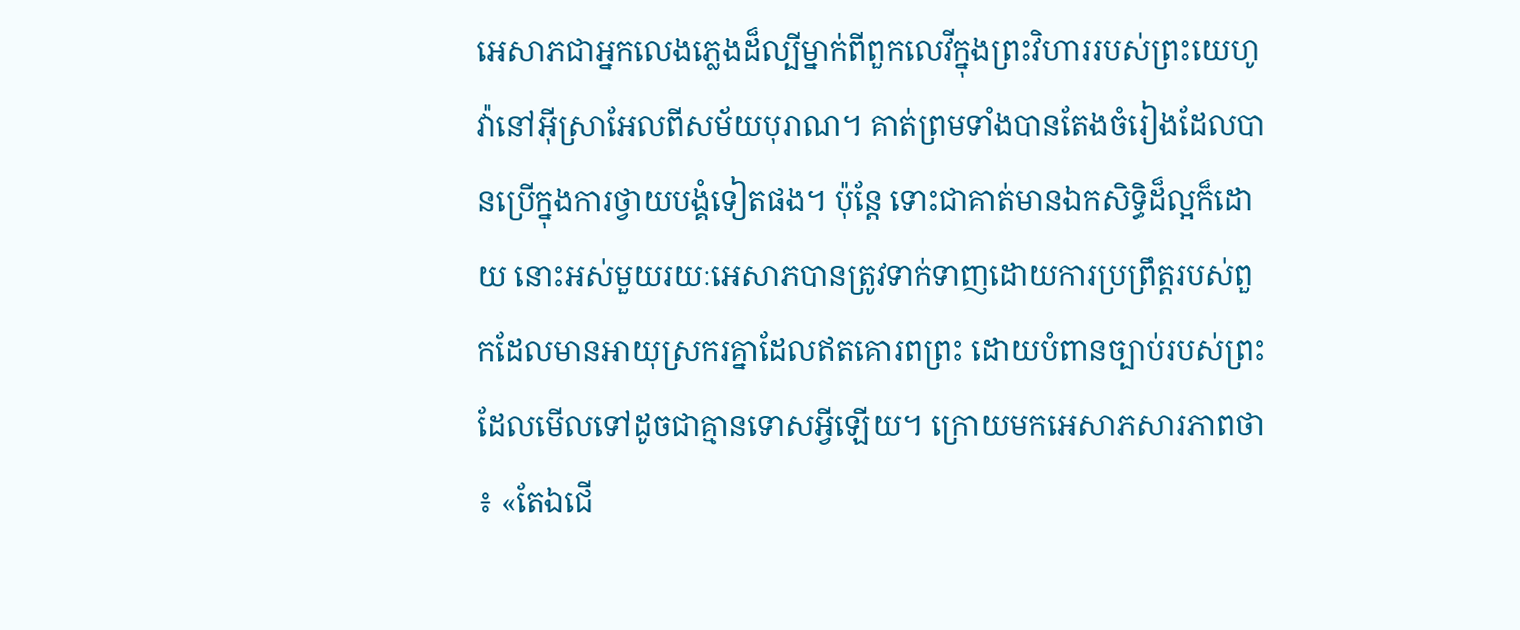អេសាភជាអ្នកលេងភ្លេងដ៏ល្បីម្នាក់ពីពួកលេវីក្នុងព្រះវិហាររបស់ព្រះយេហូវ៉ានៅអ៊ីស្រាអែលពីសម័យបុរាណ។ គាត់ព្រមទាំងបានតែងចំរៀងដែលបានប្រើក្នុងការថ្វាយបង្គំទៀតផង។ ប៉ុន្តែ ទោះជាគាត់មានឯកសិទ្ធិដ៏ល្អក៏ដោយ នោះអស់មួយរយៈអេសាភបានត្រូវទាក់ទាញដោយការប្រព្រឹត្តរបស់ពួកដែលមានអាយុស្រករគ្នាដែលឥតគោរពព្រះ ដោយបំពានច្បាប់របស់ព្រះដែលមើលទៅដូចជាគ្មានទោសអ្វីឡើយ។ ក្រោយមកអេសាភសារភាពថា៖ «តែឯជើ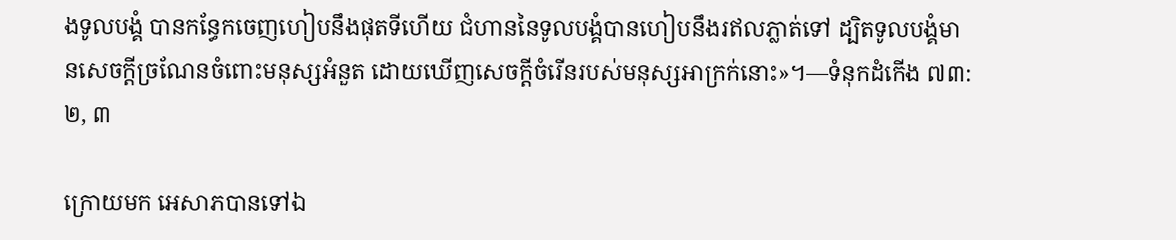ងទូលបង្គំ បានកន្ធែកចេញហៀបនឹងផុតទីហើយ ជំហាននៃទូលបង្គំបានហៀបនឹងរឥលភ្លាត់ទៅ ដ្បិតទូលបង្គំមានសេចក្ដីច្រណែនចំពោះមនុស្សអំនួត ដោយឃើញសេចក្ដីចំរើនរបស់មនុស្សអាក្រក់នោះ»។—ទំនុកដំកើង ៧៣:២, ៣

ក្រោយមក អេសាភបានទៅឯ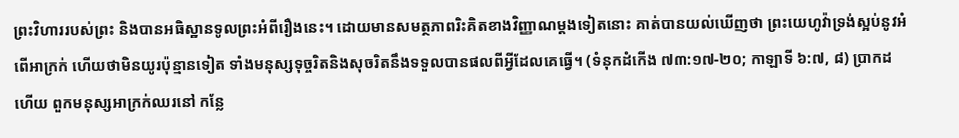ព្រះវិហាររបស់ព្រះ និងបានអធិស្ឋានទូលព្រះអំពីរឿងនេះ។ ដោយមានសមត្ថភាពរិះគិតខាងវិញ្ញាណម្ដងទៀតនោះ គាត់បានយល់ឃើញថា ព្រះយេហូវ៉ាទ្រង់ស្អប់នូវអំពើអាក្រក់ ហើយថាមិនយូរប៉ុន្មានទៀត ទាំងមនុស្សទុច្ចរិតនិងសុចរិតនឹងទទួលបានផលពីអ្វីដែលគេធ្វើ។ (ទំនុកដំកើង ៧៣:១៧-២០; កាឡាទី ៦:៧, ៨) ប្រាកដហើយ ពួកមនុស្សអាក្រក់ឈរនៅ កន្លែ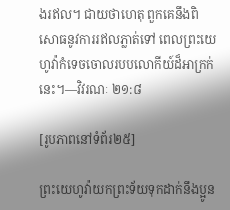ងរឥល។ ជាយថាហេតុ ពួកគេនឹងពិសោធនូវការរឥលភ្លាត់ទៅ ពេលព្រះយេហូវ៉ាកំទេចចោលរបបលោកីយ៍ដ៏អាក្រក់នេះ។—វិវរណៈ ២១:៨

[រូបភាពនៅទំព័រ២៥]

ព្រះយេហូវ៉ាយកព្រះទ័យទុកដាក់នឹងប្អូន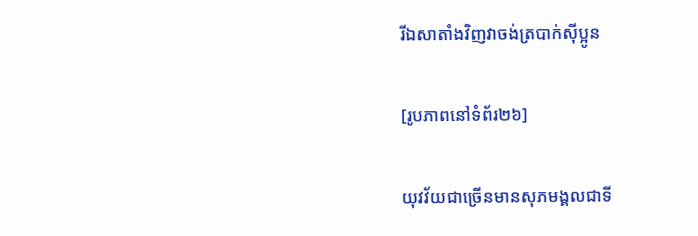រីឯសាតាំងវិញវាចង់ត្របាក់ស៊ីប្អូន

[រូបភាពនៅទំព័រ២៦]

យុវវ័យជាច្រើនមានសុភមង្គលជាទី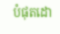បំផុតដោ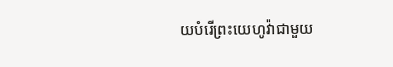យបំរើព្រះយេហូវ៉ាជាមួយ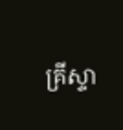គ្រីស្ទា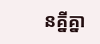នគ្នីគ្នា